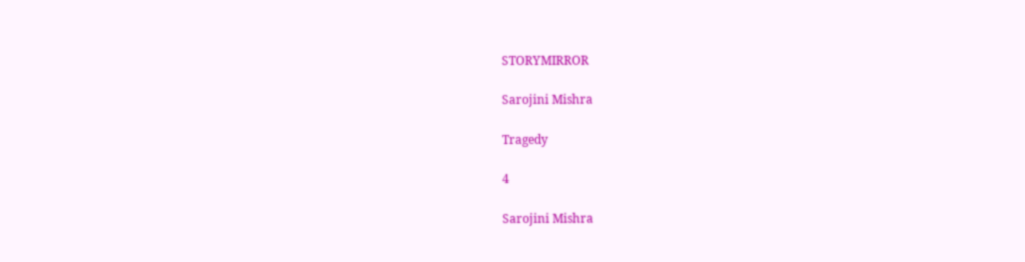STORYMIRROR

Sarojini Mishra

Tragedy

4

Sarojini Mishra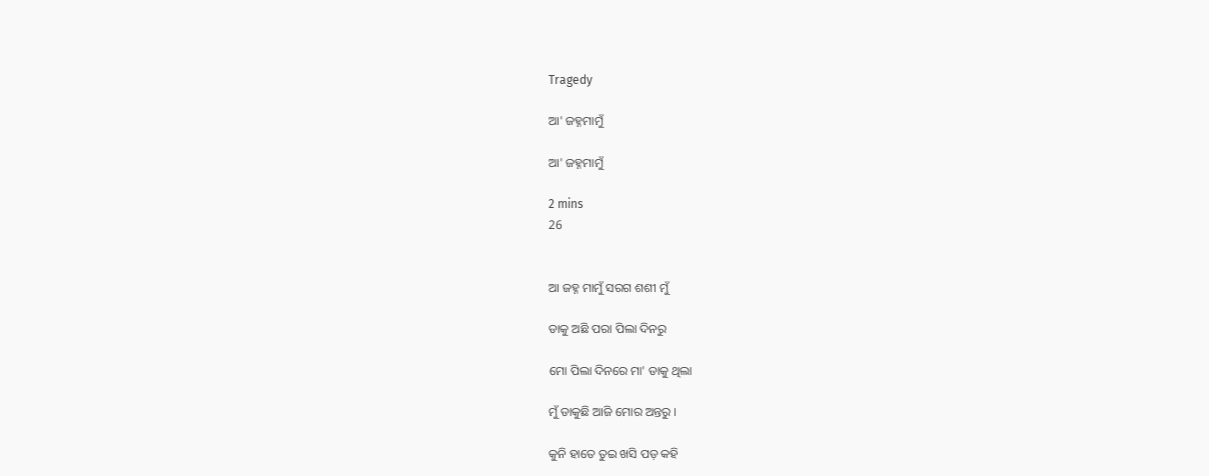Tragedy

ଆ' ଜହ୍ନମାମୁଁ

ଆ' ଜହ୍ନମାମୁଁ

2 mins
26


ଆ ଜହ୍ନ ମାମୁଁ ସରଗ ଶଶୀ ମୁଁ

ଡାକୁ ଅଛି ପରା ପିଲା ଦିନରୁ

ମୋ ପିଲା ଦିନରେ ମା' ଡାକୁ ଥିଲା

ମୁଁ ଡାକୁଛି ଆଜି ମୋର ଅନ୍ତରୁ ।

କୁନି ହାତେ ତୁଇ ଖସି ପଡ଼ କହି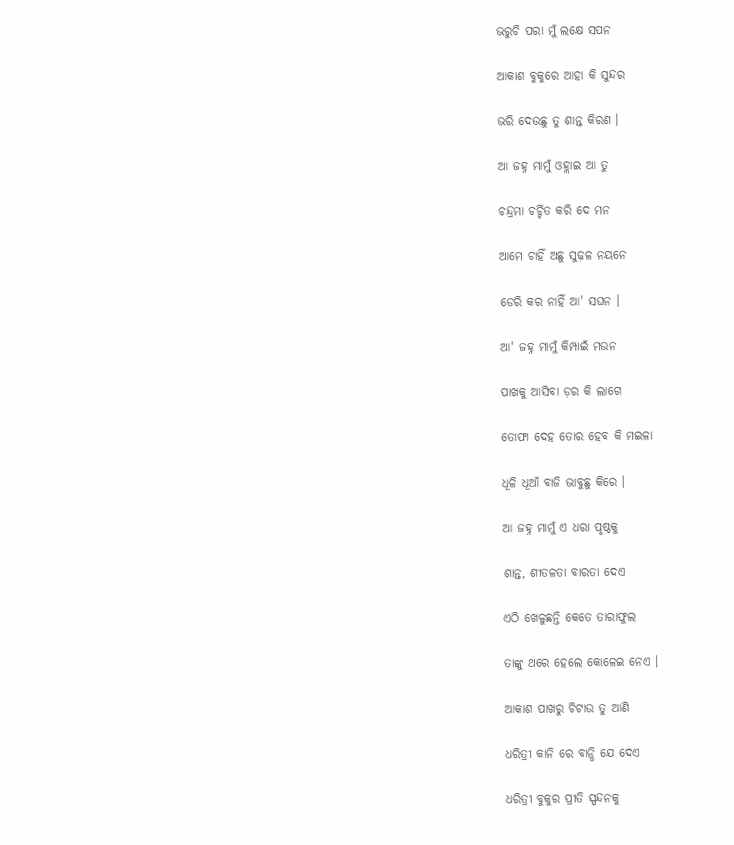ଭରୁଚି ପରା ମୁଁ ଲକ୍ଷେ ସପନ

ଆକାଶ ବୁକୁରେ ଆହା କି ସୁନ୍ଦର

ଭରି ଦେଉଛୁ ତୁ ଶାନ୍ତ କିରଣ ।

ଆ ଜହ୍ନ ମାମୁଁ ଓହ୍ଲାଇ ଆ ତୁ

ଚନ୍ଦ୍ରମା ଚର୍ଚ୍ଚିତ କରି ଦେ ମନ

ଆମେ ଚାହିଁ ଅଛୁ ସୁଢ଼ଳ ନୟନେ

ଡେରି କର ନାହିଁ ଆ' ସଘନ ।

ଆ' ଜହ୍ନ ମାମୁଁ କିମ୍ପାଇଁ ମଉନ

ପାଖକୁ ଆସିବା ଡ଼ର କି ଲାଗେ

ତୋଫା ଦେହ ତୋର ହେବ କି ମଇଳା

ଧୂଳି ଧୂଆଁ ବାଜି ଭାବୁଛୁ କିରେ ।

ଆ ଜହ୍ନ ମାମୁଁ ଏ ଧରା ପୃଷ୍ଠକୁ

ଶାନ୍ତ, ଶୀତଳତା ବାରତା ଦେଏ

ଏଠି ଖେଳୁଛନ୍ତି କେତେ ତାରାଫୁଲ

ତାଙ୍କୁ ଥରେ ହେଲେ କୋଳେଇ ନେଏ ।

ଆକାଶ ପାଖରୁ ଚିଟାଉ ତୁ ଆଣି

ଧରିତ୍ରୀ କାନି ରେ ବାନ୍ଧି ଯେ ଦେଏ

ଧରିତ୍ରୀ ବୁକୁର ପ୍ରୀତି ସ୍ପନ୍ଦନକୁ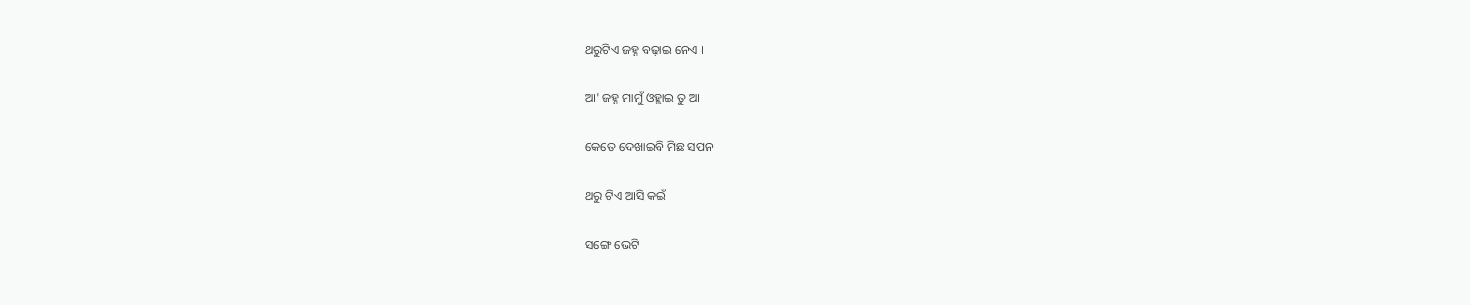ଥରୁଟିଏ ଜହ୍ନ ବଢ଼ାଇ ନେଏ ।

ଆ' ଜହ୍ନ ମାମୁଁ ଓହ୍ଲାଇ ତୁ ଆ

କେତେ ଦେଖାଇବି ମିଛ ସପନ

ଥରୁ ଟିଏ ଆସି କଇଁ

ସଙ୍ଗେ ଭେଟି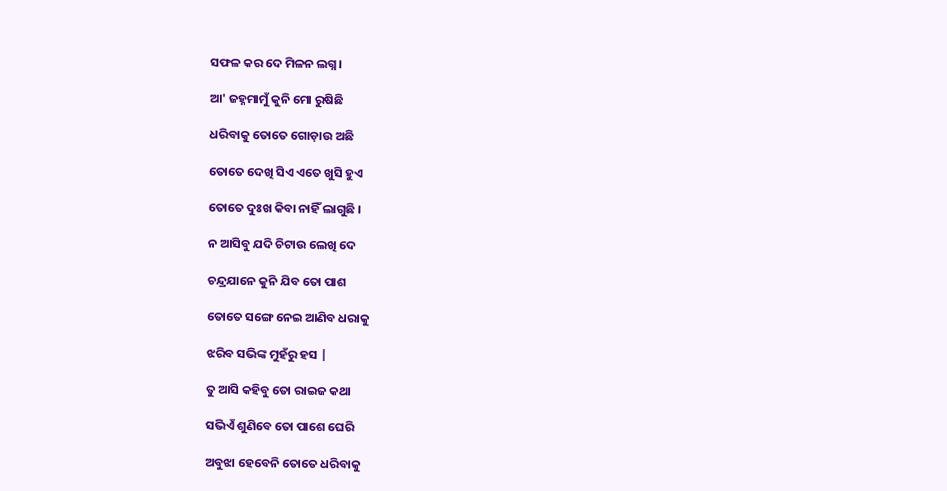ସଫଳ କର ଦେ ମିଳନ ଲଗ୍ନ।

ଆ' ଜହ୍ନମାମୁଁ କୁନି ମୋ ରୁଷିଛି

ଧରିବାକୁ ତୋତେ ଗୋଡ଼ାଉ ଅଛି

ତୋତେ ଦେଖି ସିଏ ଏତେ ଖୁସି ହୁଏ

ତୋତେ ଦୁଃଖ କିବା ନାହିଁ ଲାଗୁଛି ।

ନ ଆସିବୁ ଯଦି ଚିଟାଉ ଲେଖି ଦେ

ଚନ୍ଦ୍ରଯାନେ କୁନି ଯିବ ତୋ ପାଶ

ତୋତେ ସଙ୍ଗେ ନେଇ ଆଣିବ ଧରାକୁ

ଝରିବ ସଭିଙ୍କ ମୁହଁରୁ ହସ |

ତୁ ଆସି କହିବୁ ତୋ ରାଇଜ କଥା

ସଭିଏଁ ଶୁଣିବେ ତୋ ପାଶେ ଘେରି

ଅବୁଝା ହେବେନି ତୋତେ ଧରିବାକୁ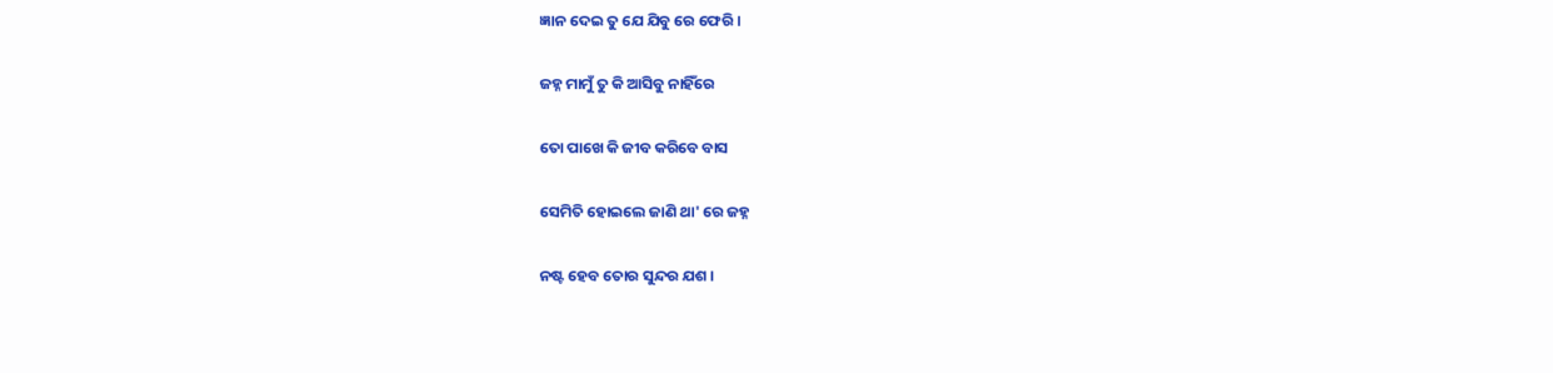ଜ୍ଞାନ ଦେଇ ତୁ ଯେ ଯିବୁ ରେ ଫେରି ।

ଜହ୍ନ ମାମୁଁ ତୁ କି ଆସିବୁ ନାହିଁରେ

ତୋ ପାଖେ କି ଜୀବ କରିବେ ବାସ

ସେମିତି ହୋଇଲେ ଜାଣି ଥା' ରେ ଜହ୍ନ

ନଷ୍ଟ ହେବ ତୋର ସୁନ୍ଦର ଯଶ ।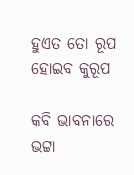ହୁଏତ ତୋ ରୂପ ହୋଇବ କୁରୂପ

କବି ଭାବନାରେ ଭଟ୍ଟା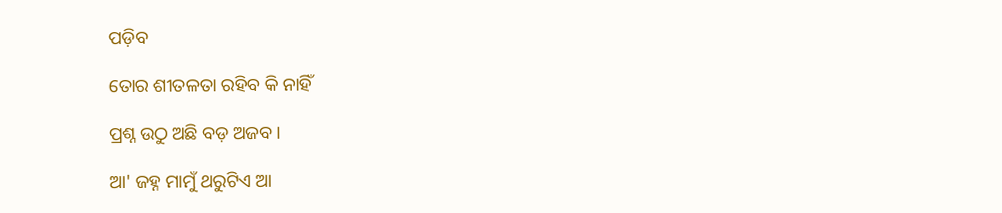ପଡ଼ିବ

ତୋର ଶୀତଳତା ରହିବ କି ନାହିଁ

ପ୍ରଶ୍ନ ଉଠୁ ଅଛି ବଡ଼ ଅଜବ ।

ଆ' ଜହ୍ନ ମାମୁଁ ଥରୁଟିଏ ଆ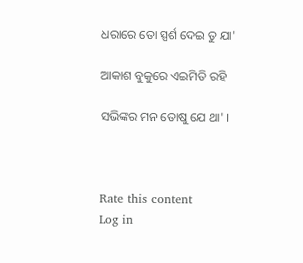ଧରାରେ ତୋ ସ୍ପର୍ଶ ଦେଇ ତୁ ଯା'

ଆକାଶ ବୁକୁରେ ଏଇମିତି ରହି

ସଭିଙ୍କର ମନ ତୋଷୁ ଯେ ଥା' ।



Rate this content
Log in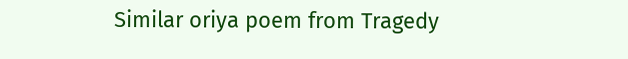Similar oriya poem from Tragedy